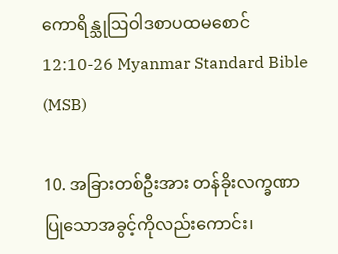ကောရိန္သုဩဝါဒစာပထမစောင် 12:10-26 Myanmar Standard Bible (MSB)

10. အခြားတစ်ဦးအား တန်ခိုးလက္ခဏာပြုသောအခွင့်ကိုလည်းကောင်း၊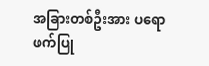အခြားတစ်ဦးအား ပရောဖက်ပြု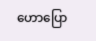ဟောပြော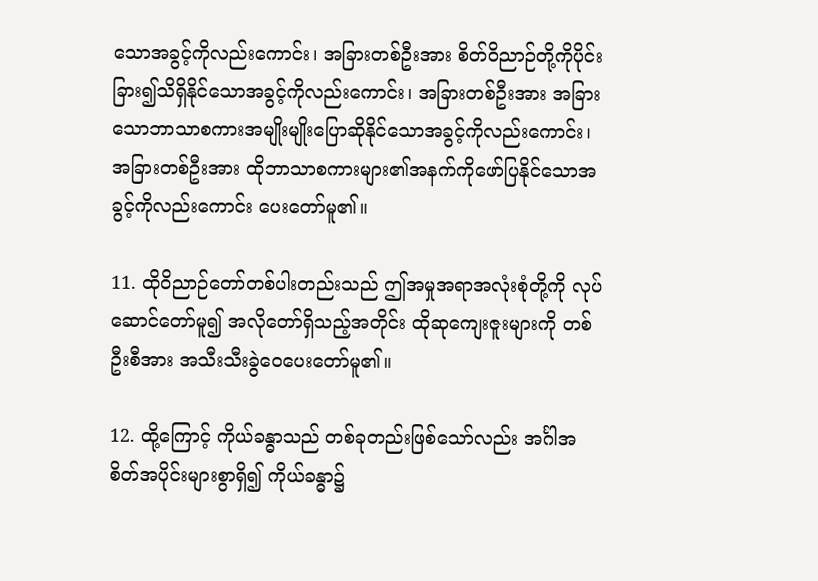သောအခွင့်ကိုလည်းကောင်း၊ အခြားတစ်ဦးအား စိတ်ဝိညာဉ်တို့ကိုပိုင်းခြား၍သိရှိနိုင်သောအခွင့်ကိုလည်းကောင်း၊ အခြားတစ်ဦးအား အခြားသောဘာသာစကားအမျိုးမျိုးပြောဆိုနိုင်သောအခွင့်ကိုလည်းကောင်း၊ အခြားတစ်ဦးအား ထိုဘာသာစကားများ၏အနက်ကိုဖော်ပြနိုင်သောအခွင့်ကိုလည်းကောင်း ပေးတော်မူ၏။

11. ထိုဝိညာဉ်တော်တစ်ပါးတည်းသည် ဤအမှုအရာအလုံးစုံတို့ကို လုပ်ဆောင်တော်မူ၍ အလိုတော်ရှိသည့်အတိုင်း ထိုဆုကျေးဇူးများကို တစ်ဦးစီအား အသီးသီးခွဲဝေပေးတော်မူ၏။

12. ထို့ကြောင့် ကိုယ်ခန္ဓာသည် တစ်ခုတည်းဖြစ်သော်လည်း အင်္ဂါအစိတ်အပိုင်းများစွာရှိ၍ ကိုယ်ခန္ဓာ၌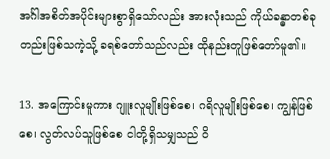အင်္ဂါအစိတ်အပိုင်းများစွာရှိသော်လည်း အားလုံးသည် ကိုယ်ခန္ဓာတစ်ခုတည်းဖြစ်သကဲ့သို့ ခရစ်တော်သည်လည်း ထိုနည်းတူဖြစ်တော်မူ၏။

13. အကြောင်းမူကား ဂျူးလူမျိုးဖြစ်စေ၊ ဂရိလူမျိုးဖြစ်စေ၊ ကျွန်ဖြစ်စေ၊ လွတ်လပ်သူဖြစ်စေ ငါတို့ရှိသမျှသည် ဝိ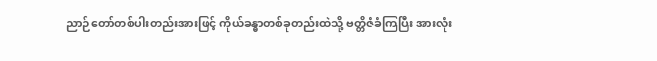ညာဉ်တော်တစ်ပါးတည်းအားဖြင့် ကိုယ်ခန္ဓာတစ်ခုတည်းထဲသို့ ဗတ္တိဇံခံကြပြီး အားလုံး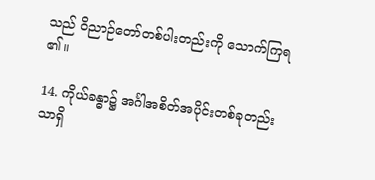သည် ဝိညာဉ်တော်တစ်ပါးတည်းကို သောက်ကြရ၏။

14. ကိုယ်ခန္ဓာ၌ အင်္ဂါအစိတ်အပိုင်းတစ်ခုတည်းသာရှိ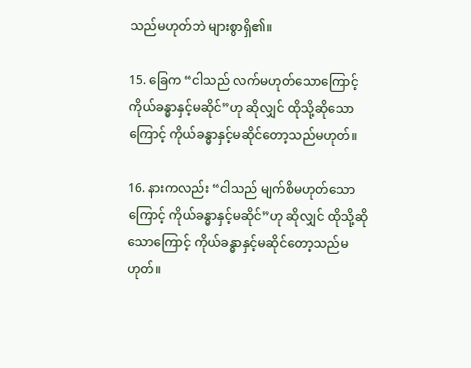သည်မဟုတ်ဘဲ များစွာရှိ၏။

15. ခြေက “ငါသည် လက်မဟုတ်သောကြောင့် ကိုယ်ခန္ဓာနှင့်မဆိုင်”ဟု ဆိုလျှင် ထိုသို့ဆိုသောကြောင့် ကိုယ်ခန္ဓာနှင့်မဆိုင်တော့သည်မဟုတ်။

16. နားကလည်း “ငါသည် မျက်စိမဟုတ်သောကြောင့် ကိုယ်ခန္ဓာနှင့်မဆိုင်”ဟု ဆိုလျှင် ထိုသို့ဆိုသောကြောင့် ကိုယ်ခန္ဓာနှင့်မဆိုင်တော့သည်မဟုတ်။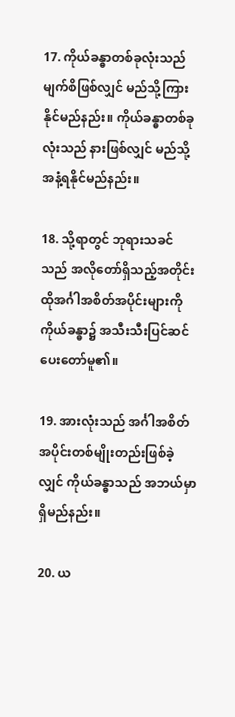17. ကိုယ်ခန္ဓာတစ်ခုလုံးသည် မျက်စိဖြစ်လျှင် မည်သို့ကြားနိုင်မည်နည်း။ ကိုယ်ခန္ဓာတစ်ခုလုံးသည် နားဖြစ်လျှင် မည်သို့အနံ့ရနိုင်မည်နည်း။

18. သို့ရာတွင် ဘုရားသခင်သည် အလိုတော်ရှိသည့်အတိုင်း ထိုအင်္ဂါအစိတ်အပိုင်းများကို ကိုယ်ခန္ဓာ၌ အသီးသီးပြင်ဆင်ပေးတော်မူ၏။

19. အားလုံးသည် အင်္ဂါအစိတ်အပိုင်းတစ်မျိုးတည်းဖြစ်ခဲ့လျှင် ကိုယ်ခန္ဓာသည် အဘယ်မှာရှိမည်နည်း။

20. ယ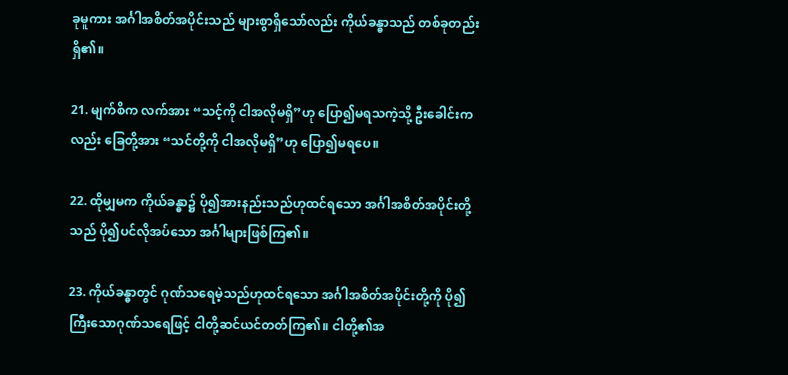ခုမူကား အင်္ဂါအစိတ်အပိုင်းသည် များစွာရှိသော်လည်း ကိုယ်ခန္ဓာသည် တစ်ခုတည်းရှိ၏။

21. မျက်စိက လက်အား “သင့်ကို ငါအလိုမရှိ”ဟု ပြော၍မရသကဲ့သို့ ဦးခေါင်းကလည်း ခြေတို့အား “သင်တို့ကို ငါအလိုမရှိ”ဟု ပြော၍မရပေ။

22. ထိုမျှမက ကိုယ်ခန္ဓာ၌ ပို၍အားနည်းသည်ဟုထင်ရသော အင်္ဂါအစိတ်အပိုင်းတို့သည် ပို၍ပင်လိုအပ်သော အင်္ဂါများဖြစ်ကြ၏။

23. ကိုယ်ခန္ဓာတွင် ဂုဏ်သရေမဲ့သည်ဟုထင်ရသော အင်္ဂါအစိတ်အပိုင်းတို့ကို ပို၍ကြီးသောဂုဏ်သရေဖြင့် ငါတို့ဆင်ယင်တတ်ကြ၏။ ငါတို့၏အ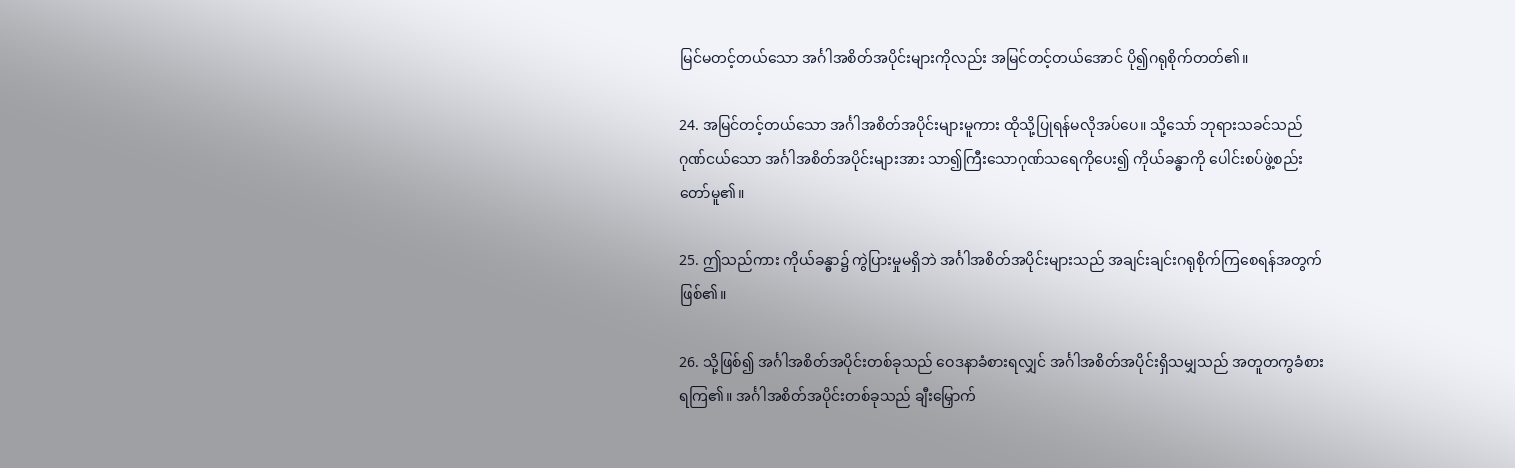မြင်မတင့်တယ်သော အင်္ဂါအစိတ်အပိုင်းများကိုလည်း အမြင်တင့်တယ်အောင် ပို၍ဂရုစိုက်တတ်၏။

24. အမြင်တင့်တယ်သော အင်္ဂါအစိတ်အပိုင်းများမူကား ထိုသို့ပြုရန်မလိုအပ်ပေ။ သို့သော် ဘုရားသခင်သည် ဂုဏ်ငယ်သော အင်္ဂါအစိတ်အပိုင်းများအား သာ၍ကြီးသောဂုဏ်သရေကိုပေး၍ ကိုယ်ခန္ဓာကို ပေါင်းစပ်ဖွဲ့စည်းတော်မူ၏။

25. ဤသည်ကား ကိုယ်ခန္ဓာ၌ ကွဲပြားမှုမရှိဘဲ အင်္ဂါအစိတ်အပိုင်းများသည် အချင်းချင်းဂရုစိုက်ကြစေရန်အတွက်ဖြစ်၏။

26. သို့ဖြစ်၍ အင်္ဂါအစိတ်အပိုင်းတစ်ခုသည် ဝေဒနာခံစားရလျှင် အင်္ဂါအစိတ်အပိုင်းရှိသမျှသည် အတူတကွခံစားရကြ၏။ အင်္ဂါအစိတ်အပိုင်းတစ်ခုသည် ချီးမြှောက်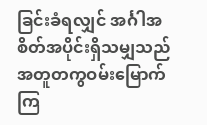ခြင်းခံရလျှင် အင်္ဂါအစိတ်အပိုင်းရှိသမျှသည် အတူတကွဝမ်းမြောက်ကြ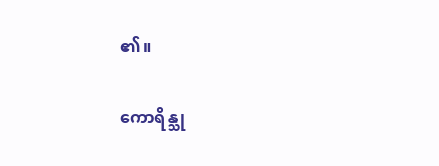၏။

ကောရိန္သု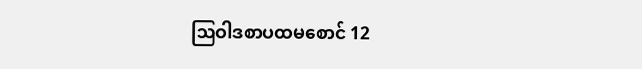ဩဝါဒစာပထမစောင် 12